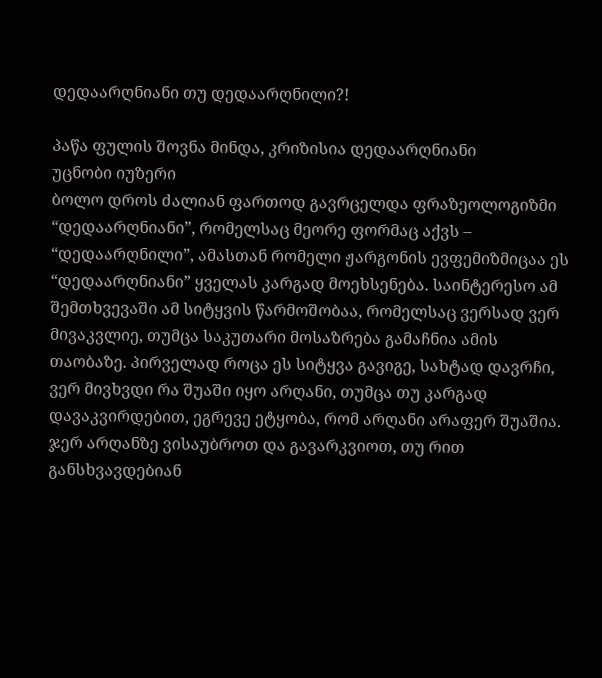დედაარღნიანი თუ დედაარღნილი?!

პაწა ფულის შოვნა მინდა, კრიზისია დედაარღნიანი
უცნობი იუზერი
ბოლო დროს ძალიან ფართოდ გავრცელდა ფრაზეოლოგიზმი “დედაარღნიანი”, რომელსაც მეორე ფორმაც აქვს – “დედაარღნილი”, ამასთან რომელი ჟარგონის ევფემიზმიცაა ეს “დედაარღნიანი” ყველას კარგად მოეხსენება. საინტერესო ამ შემთხვევაში ამ სიტყვის წარმოშობაა, რომელსაც ვერსად ვერ მივაკვლიე, თუმცა საკუთარი მოსაზრება გამაჩნია ამის თაობაზე. პირველად როცა ეს სიტყვა გავიგე, სახტად დავრჩი, ვერ მივხვდი რა შუაში იყო არღანი, თუმცა თუ კარგად დავაკვირდებით, ეგრევე ეტყობა, რომ არღანი არაფერ შუაშია.
ჯერ არღანზე ვისაუბროთ და გავარკვიოთ, თუ რით განსხვავდებიან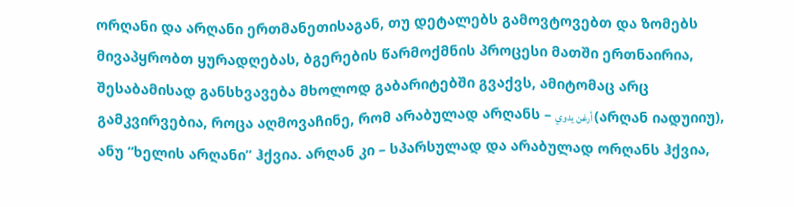ორღანი და არღანი ერთმანეთისაგან, თუ დეტალებს გამოვტოვებთ და ზომებს მივაპყრობთ ყურადღებას, ბგერების წარმოქმნის პროცესი მათში ერთნაირია, შესაბამისად განსხვავება მხოლოდ გაბარიტებში გვაქვს, ამიტომაც არც გამკვირვებია, როცა აღმოვაჩინე, რომ არაბულად არღანს – أرغن يدوي (არღან იადუიიუ), ანუ “ხელის არღანი” ჰქვია. არღან კი – სპარსულად და არაბულად ორღანს ჰქვია,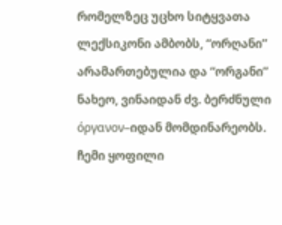რომელზეც უცხო სიტყვათა ლექსიკონი ამბობს, “ორღანი” არამართებულია და “ორგანი” ნახეო, ვინაიდან ძვ. ბერძნული όργανον–იდან მომდინარეობს.
ჩემი ყოფილი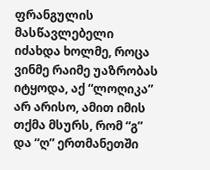ფრანგულის მასწავლებელი იძახდა ხოლმე, როცა ვინმე რაიმე უაზრობას იტყოდა, აქ “ლოღიკა” არ არისო, ამით იმის თქმა მსურს, რომ “გ” და “ღ” ერთმანეთში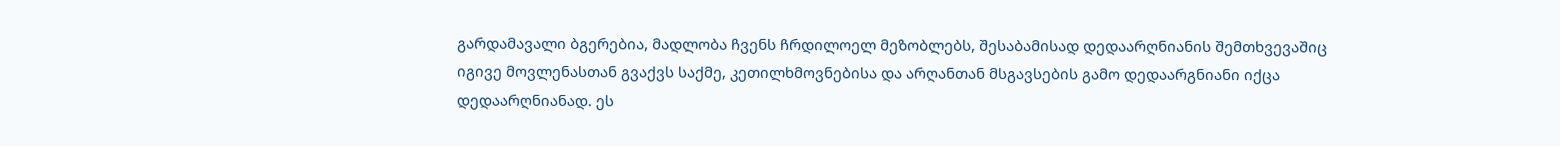გარდამავალი ბგერებია, მადლობა ჩვენს ჩრდილოელ მეზობლებს, შესაბამისად დედაარღნიანის შემთხვევაშიც იგივე მოვლენასთან გვაქვს საქმე, კეთილხმოვნებისა და არღანთან მსგავსების გამო დედაარგნიანი იქცა დედაარღნიანად. ეს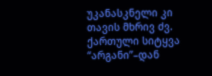უკანასკნელი კი თავის მხრივ ძვ. ქართული სიტყვა “არგანი”–დან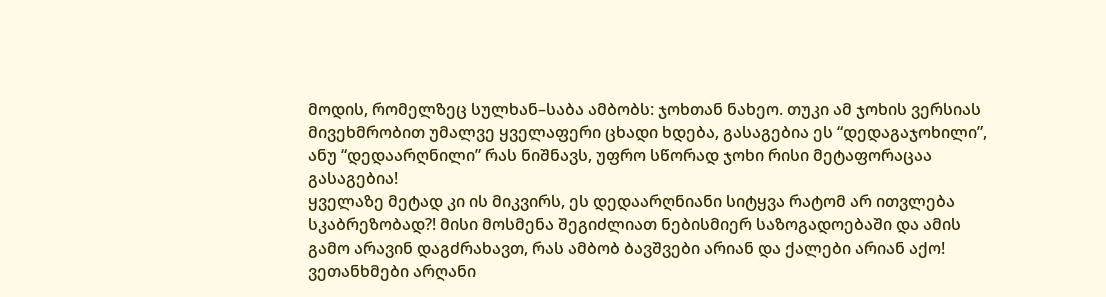მოდის, რომელზეც სულხან–საბა ამბობს: ჯოხთან ნახეო. თუკი ამ ჯოხის ვერსიას მივეხმრობით უმალვე ყველაფერი ცხადი ხდება, გასაგებია ეს “დედაგაჯოხილი”, ანუ “დედაარღნილი” რას ნიშნავს, უფრო სწორად ჯოხი რისი მეტაფორაცაა გასაგებია!
ყველაზე მეტად კი ის მიკვირს, ეს დედაარღნიანი სიტყვა რატომ არ ითვლება სკაბრეზობად?! მისი მოსმენა შეგიძლიათ ნებისმიერ საზოგადოებაში და ამის გამო არავინ დაგძრახავთ, რას ამბობ ბავშვები არიან და ქალები არიან აქო! ვეთანხმები არღანი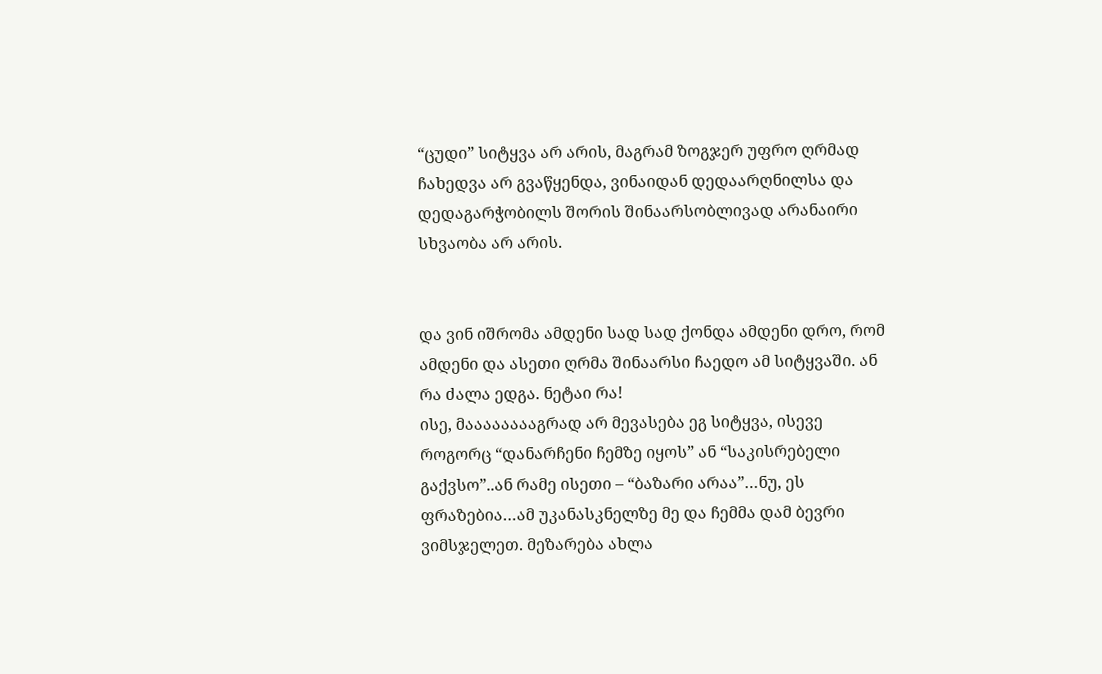“ცუდი” სიტყვა არ არის, მაგრამ ზოგჯერ უფრო ღრმად ჩახედვა არ გვაწყენდა, ვინაიდან დედაარღნილსა და დედაგარჭობილს შორის შინაარსობლივად არანაირი სხვაობა არ არის.


და ვინ იშრომა ამდენი სად სად ქონდა ამდენი დრო, რომ ამდენი და ასეთი ღრმა შინაარსი ჩაედო ამ სიტყვაში. ან რა ძალა ედგა. ნეტაი რა!
ისე, მააააააააგრად არ მევასება ეგ სიტყვა, ისევე როგორც “დანარჩენი ჩემზე იყოს” ან “საკისრებელი გაქვსო”..ან რამე ისეთი – “ბაზარი არაა”…ნუ, ეს ფრაზებია…ამ უკანასკნელზე მე და ჩემმა დამ ბევრი ვიმსჯელეთ. მეზარება ახლა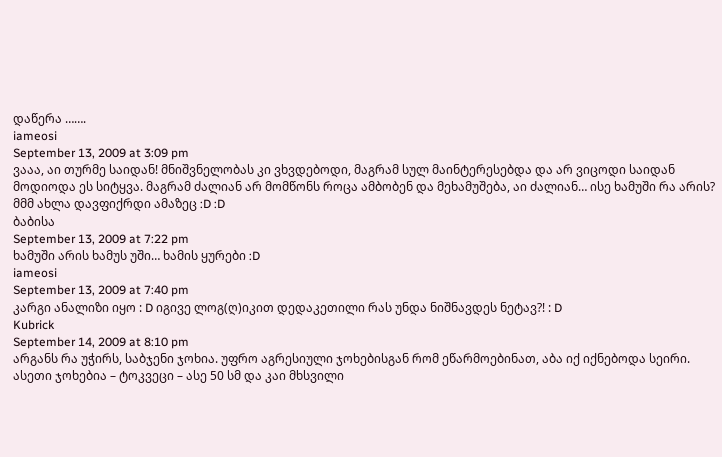დაწერა …….
iameosi
September 13, 2009 at 3:09 pm
ვააა, აი თურმე საიდან! მნიშვნელობას კი ვხვდებოდი, მაგრამ სულ მაინტერესებდა და არ ვიცოდი საიდან მოდიოდა ეს სიტყვა. მაგრამ ძალიან არ მომწონს როცა ამბობენ და მეხამუშება, აი ძალიან… ისე ხამუში რა არის? მმმ ახლა დავფიქრდი ამაზეც :D :D
ბაბისა
September 13, 2009 at 7:22 pm
ხამუში არის ხამუს უში… ხამის ყურები :D
iameosi
September 13, 2009 at 7:40 pm
კარგი ანალიზი იყო : D იგივე ლოგ(ღ)იკით დედაკეთილი რას უნდა ნიშნავდეს ნეტავ?! : D
Kubrick
September 14, 2009 at 8:10 pm
არგანს რა უჭირს, საბჯენი ჯოხია. უფრო აგრესიული ჯოხებისგან რომ ეწარმოებინათ, აბა იქ იქნებოდა სეირი.
ასეთი ჯოხებია – ტოკვეცი – ასე 50 სმ და კაი მხსვილი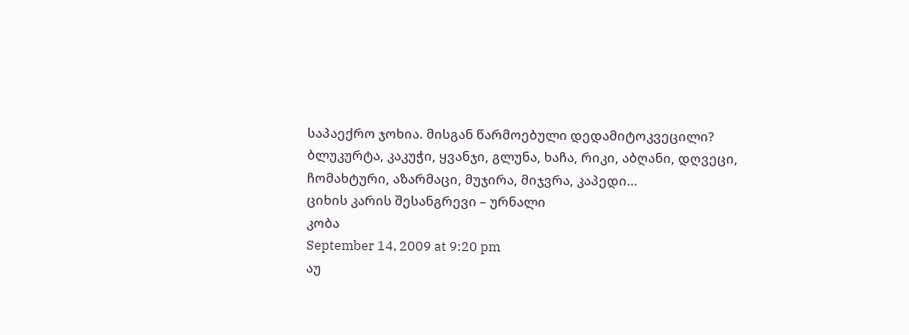საპაექრო ჯოხია. მისგან წარმოებული დედამიტოკვეცილი?
ბლუკურტა, კაკუჭი, ყვანჯი, გლუნა, ხაჩა, რიკი, აბღანი, დღვეცი, ჩომახტური, აზარმაცი, მუჯირა, მიჯვრა, კაპედი…
ციხის კარის შესანგრევი – ურნალი
კობა
September 14, 2009 at 9:20 pm
აუ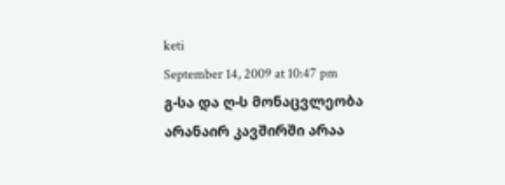keti
September 14, 2009 at 10:47 pm
გ-სა და ღ-ს მონაცვლეობა არანაირ კავშირში არაა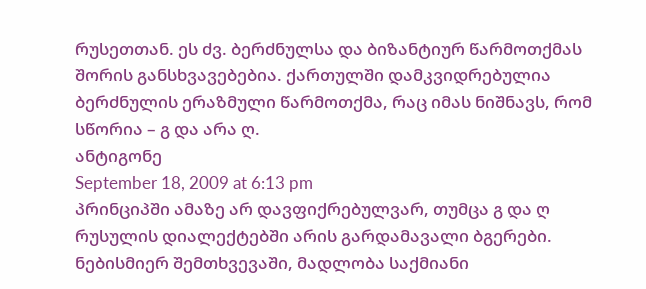რუსეთთან. ეს ძვ. ბერძნულსა და ბიზანტიურ წარმოთქმას შორის განსხვავებებია. ქართულში დამკვიდრებულია ბერძნულის ერაზმული წარმოთქმა, რაც იმას ნიშნავს, რომ სწორია – გ და არა ღ.
ანტიგონე
September 18, 2009 at 6:13 pm
პრინციპში ამაზე არ დავფიქრებულვარ, თუმცა გ და ღ რუსულის დიალექტებში არის გარდამავალი ბგერები. ნებისმიერ შემთხვევაში, მადლობა საქმიანი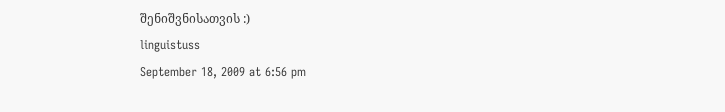შენიშვნისათვის :)
linguistuss
September 18, 2009 at 6:56 pm